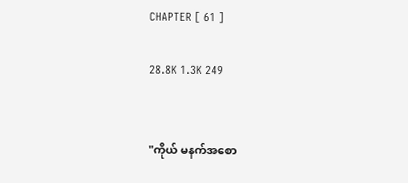CHAPTER [ 61 ]

28.8K 1.3K 249


"ကိုယ် မနက်အစော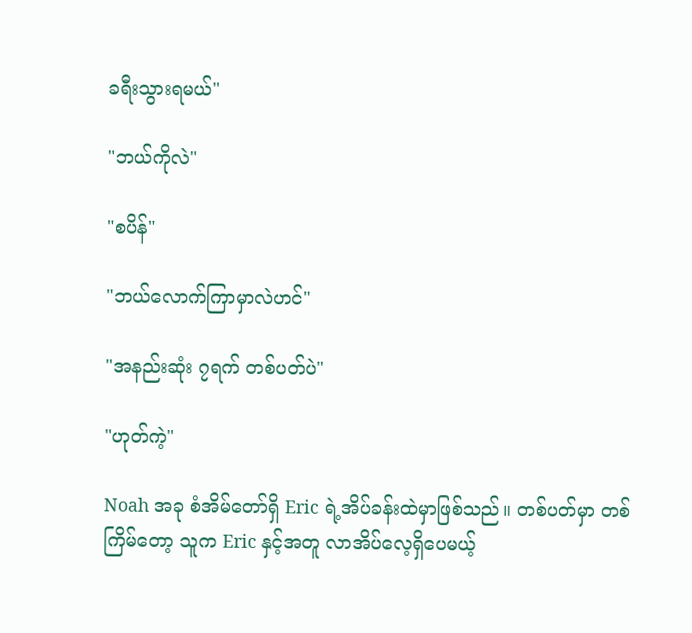ခရီးသွားရမယ်"

"ဘယ်ကိုလဲ"

"စပိန်"

"ဘယ်လောက်ကြာမှာလဲဟင်"

"အနည်းဆုံး ၇ရက် တစ်ပတ်ပဲ"

"ဟုတ်ကဲ့"

Noah အခု စံအိမ်တော်ရှိ Eric ရဲ့အိပ်ခန်းထဲမှာဖြစ်သည်။ တစ်ပတ်မှာ တစ်ကြိမ်တော့ သူက Eric နှင့်အတူ လာအိပ်လေ့ရှိပေမယ့်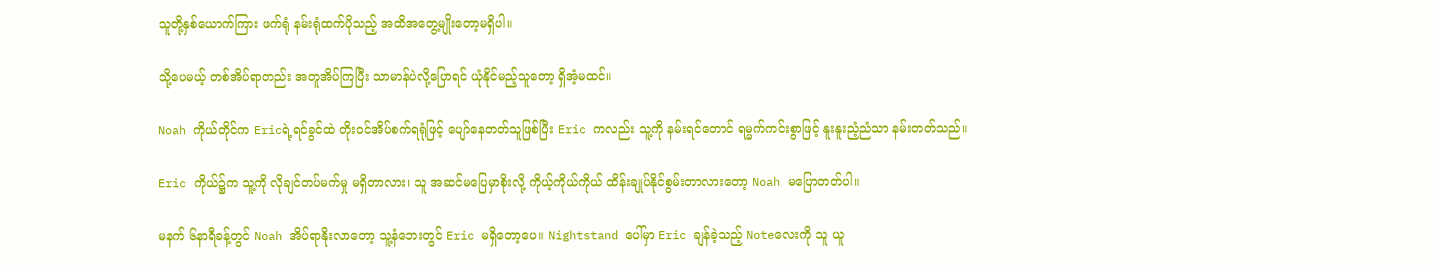သူတို့နှစ်ယောက်ကြား ဖက်ရုံ နမ်းရုံထက်ပိုသည့် အထိအတွေ့မျိုးတော့မရှိပါ။

သို့ပေမယ့် တစ်အိပ်ရာတည်း အတူအိပ်ကြပြီး သာမာန်ပဲလို့ပြောရင် ယုံနိုင်မည့်သူတော့ ရှိအံ့မထင်။

Noah ကိုယ်တိုင်က Ericရဲ့ရင်ခွင်ထဲ တိုးဝင်အိပ်စက်ရရုံဖြင့် ပျော်နေတတ်သူဖြစ်ပြီး Eric ကလည်း သူ့ကို နမ်းရင်တောင် ရမ္မက်ကင်းစွာဖြင့် နူးနူးညံ့ညံသာ နမ်းတတ်သည်။

Eric ကိုယ်၌က သူ့ကို လိုချင်တပ်မက်မှု မရှိတာလား၊ သူ အဆင်မပြေမှာစိုးလို့ ကိုယ့်ကိုယ်ကိုယ် ထိန်းချုပ်နိုင်စွမ်းတာလားတော့ Noah မပြောတတ်ပါ။

မနက် ၆နာရီခန့်တွင် Noah အိပ်ရာနိုးလာတော့ သူ့နံဘေးတွင် Eric မရှိတော့ပေ။ Nightstand ပေါ်မှာ Eric ချန်ခဲ့သည့် Noteလေးကို သူ ယူ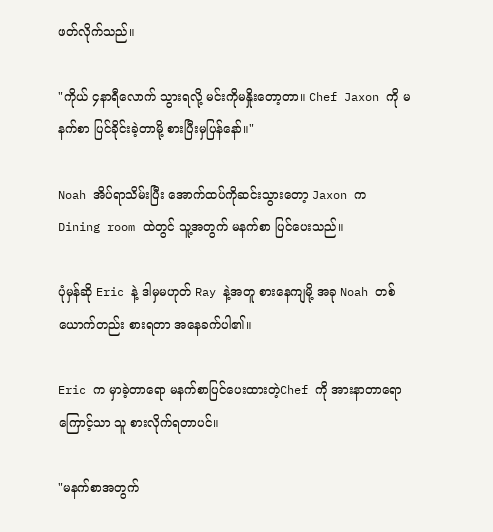ဖတ်လိုက်သည်။

"ကိုယ် ၄နာရီလောက် သွားရလို့ မင်းကိုမနှိုးတော့တာ။ Chef Jaxon ကို မနက်စာ ပြင်ခိုင်းခဲ့တာမို့ စားပြီးမှပြန်နော်။"

Noah အိပ်ရာသိမ်းပြီး အောက်ထပ်ကိုဆင်းသွားတော့ Jaxon က Dining room ထဲတွင် သူ့အတွက် မနက်စာ ပြင်ပေးသည်။

ပုံမှန်ဆို Eric နဲ့ ဒါမှမဟုတ် Ray နဲ့အတူ စားနေကျမို့ အခု Noah တစ်ယောက်တည်း စားရတာ အနေခက်ပါ၏။

Eric က မှာခဲ့တာရော မနက်စာပြင်ပေးထားတဲ့Chef ကို အားနာတာရောကြောင့်သာ သူ စားလိုက်ရတာပင်။

"မနက်စာအတွက်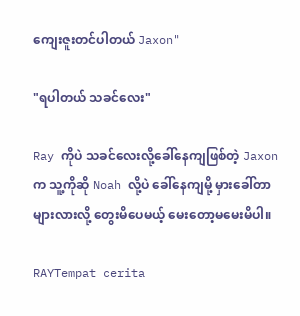ကျေးဇူးတင်ပါတယ် Jaxon"

"ရပါတယ် သခင်လေး"

Ray ကိုပဲ သခင်လေးလို့ခေါ်နေကျဖြစ်တဲ့ Jaxon က သူ့ကိုဆို Noah လို့ပဲ ခေါ်နေကျမို့ မှားခေါ်တာများလားလို့ တွေးမိပေမယ့် မေးတော့မမေးမိပါ။

RAYTempat cerita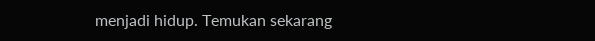menjadi hidup. Temukan sekarang